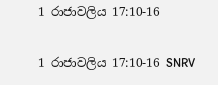1 රාජාවලිය 17:10-16

1 රාජාවලිය 17:10-16 SNRV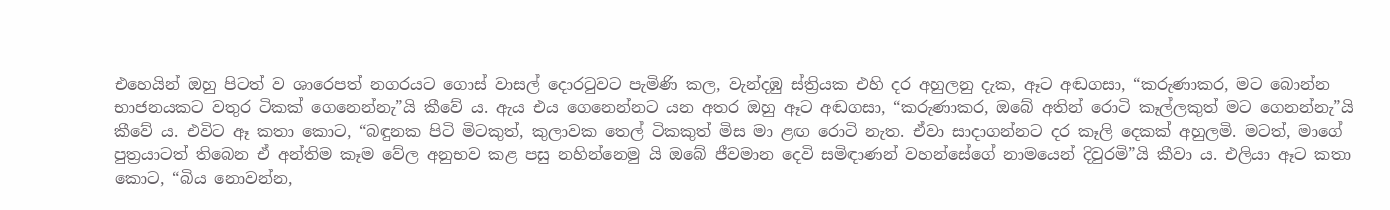එහෙයින් ඔහු පිටත් ව ශාරෙපත් නගරයට ගොස් වාසල් දොරටුවට පැමිණි කල, වැන්දඹු ස්ත්‍රියක එහි දර අහුලනු දැක, ඈට අඬගසා, “කරුණාකර, මට බොන්න භාජනයකට වතුර ටිකක් ගෙනෙන්නැ”යි කීවේ ය. ඇය එය ගෙනෙන්නට යන අතර ඔහු ඈට අඬගසා, “කරුණාකර, ඔබේ අතින් රොටි කෑල්ලකුත් මට ගෙනන්නැ”යි කීවේ ය. එවිට ඈ කතා කොට, “බඳුනක පිටි මිටකුත්, කුලාවක තෙල් ටිකකුත් මිස මා ළඟ රොටි නැත. ඒවා සාදාගන්නට දර කෑලි දෙකක් අහුලමි. මටත්, මාගේ පුත්‍රයාටත් තිබෙන ඒ අන්තිම කෑම වේල අනුභව කළ පසු නහින්නෙමු යි ඔබේ ජීවමාන දෙවි සමිඳාණන් වහන්සේගේ නාමයෙන් දිවුරමි”යි කීවා ය. එලියා ඈට කතා කොට, “බිය නොවන්න,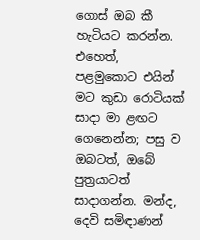ගොස් ඔබ කී හැටියට කරන්න. එහෙත්, පළමුකොට එයින් මට කුඩා රොටියක් සාදා මා ළඟට ගෙනෙන්න; පසු ව ඔබටත්, ඔබේ පුත්‍රයාටත් සාදාගන්න. මන්ද, දෙවි සමිඳාණන්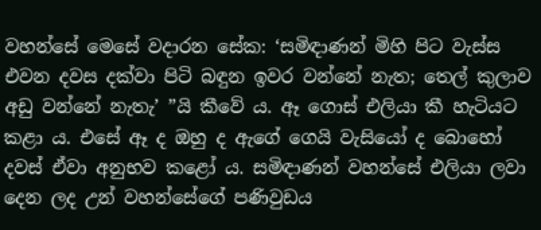වහන්සේ මෙසේ වදාරන සේක: ‘සමිඳාණන් මිහි පිට වැස්ස එවන දවස දක්වා පිටි බඳුන ඉවර වන්නේ නැත; තෙල් කුලාව අඩු වන්නේ නැතැ’ ”යි කීවේ ය. ඈ ගොස් එලියා කී හැටියට කළා ය. එසේ ඈ ද ඔහු ද ඇගේ ගෙයි වැසියෝ ද බොහෝ‍ දවස් ඒවා අනුභව කළෝ ය. සමිඳාණන් වහන්සේ එලියා ලවා දෙන ලද උන් වහන්සේගේ පණිවුඩය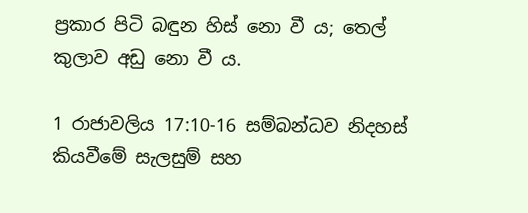ප්‍රකාර පිටි බඳුන හිස් නො වී ය; තෙල් කුලාව අඩු නො වී ය.

1 රාජාවලිය 17:10-16 සම්බන්ධව නිදහස් කියවීමේ සැලසුම් සහ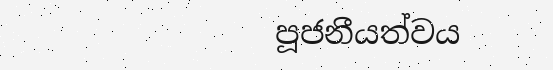පූජනීයත්වය